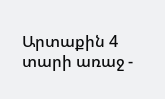Արտաքին 4 տարի առաջ -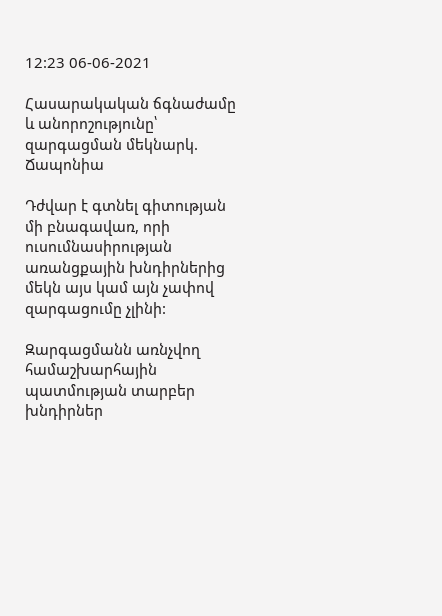12:23 06-06-2021

Հասարակական ճգնաժամը և անորոշությունը՝ զարգացման մեկնարկ. Ճապոնիա

Դժվար է գտնել գիտության մի բնագավառ, որի ուսումնասիրության առանցքային խնդիրներից մեկն այս կամ այն չափով զարգացումը չլինի:

Զարգացմանն առնչվող համաշխարհային պատմության տարբեր խնդիրներ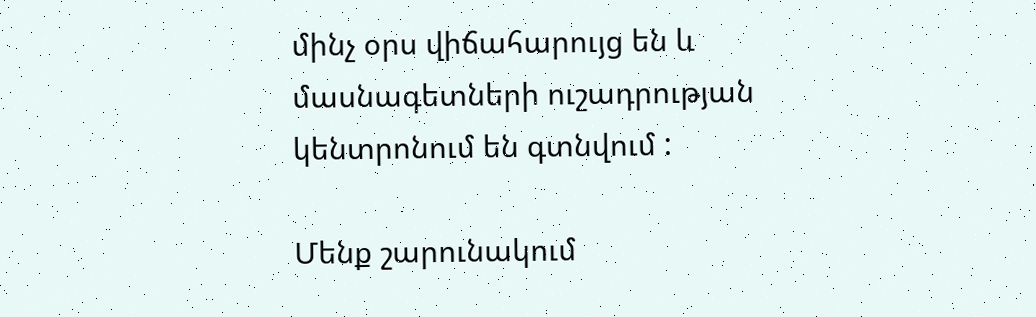մինչ օրս վիճահարույց են և մասնագետների ուշադրության կենտրոնում են գտնվում :

Մենք շարունակում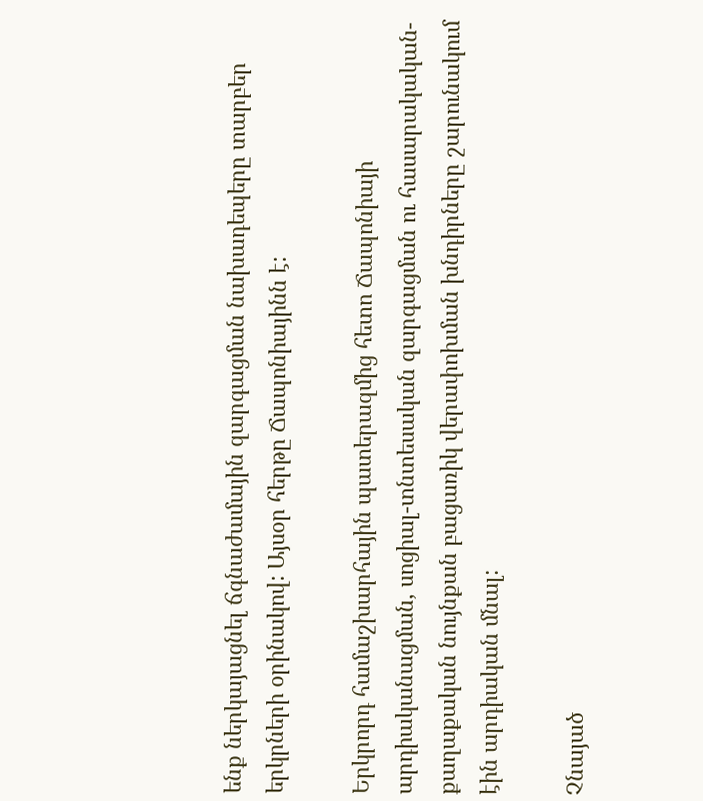ենք ներկայացնել ճգնաժամային զարգացման նախադեպերը տարբեր երկրների օրինակով: Այսօր հերթը Ճապոնիայինն է:

Երկրորդ համաշխարհային պատերազմից հետո Ճապոնիայի արդիականացման, սոցիալ-տնտեսական զարգացման ու հասարակական-քաղաքական նույնքան բացառիկ վերափոխման խնդիրները շարունակում էին արդիական մնալ:

Չնայած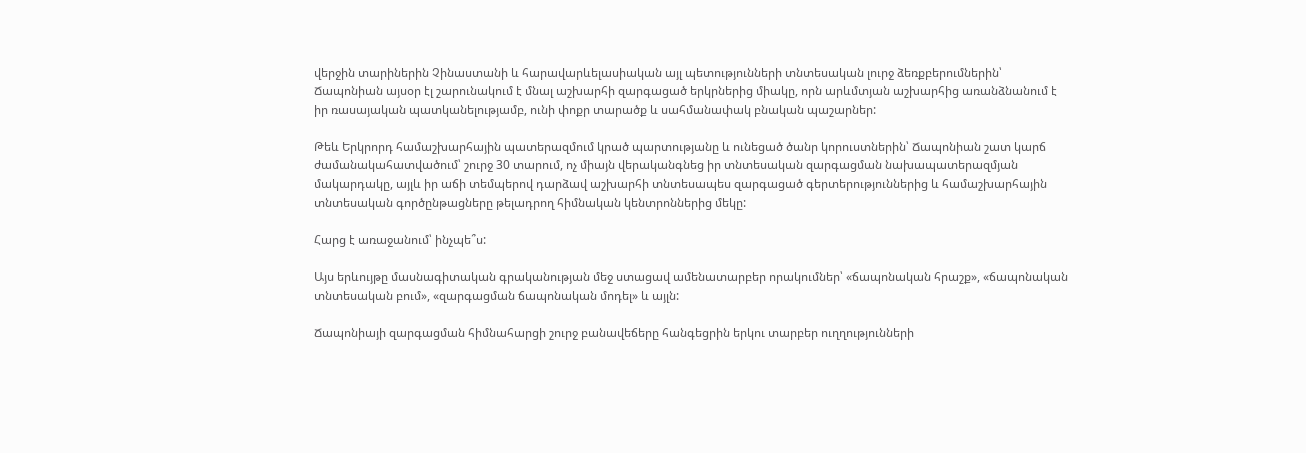վերջին տարիներին Չինաստանի և հարավարևելասիական այլ պետությունների տնտեսական լուրջ ձեռքբերումներին՝ Ճապոնիան այսօր էլ շարունակում է մնալ աշխարհի զարգացած երկրներից միակը, որն արևմտյան աշխարհից առանձնանում է իր ռասայական պատկանելությամբ, ունի փոքր տարածք և սահմանափակ բնական պաշարներ:

Թեև Երկրորդ համաշխարհային պատերազմում կրած պարտությանը և ունեցած ծանր կորուստներին՝ Ճապոնիան շատ կարճ ժամանակահատվածում՝ շուրջ 30 տարում, ոչ միայն վերականգնեց իր տնտեսական զարգացման նախապատերազմյան մակարդակը, այլև իր աճի տեմպերով դարձավ աշխարհի տնտեսապես զարգացած գերտերություններից և համաշխարհային տնտեսական գործընթացները թելադրող հիմնական կենտրոններից մեկը:

Հարց է առաջանում՝ ինչպե՞ս:

Այս երևույթը մասնագիտական գրականության մեջ ստացավ ամենատարբեր որակումներ՝ «ճապոնական հրաշք», «ճապոնական տնտեսական բում», «զարգացման ճապոնական մոդել» և այլն:

Ճապոնիայի զարգացման հիմնահարցի շուրջ բանավեճերը հանգեցրին երկու տարբեր ուղղությունների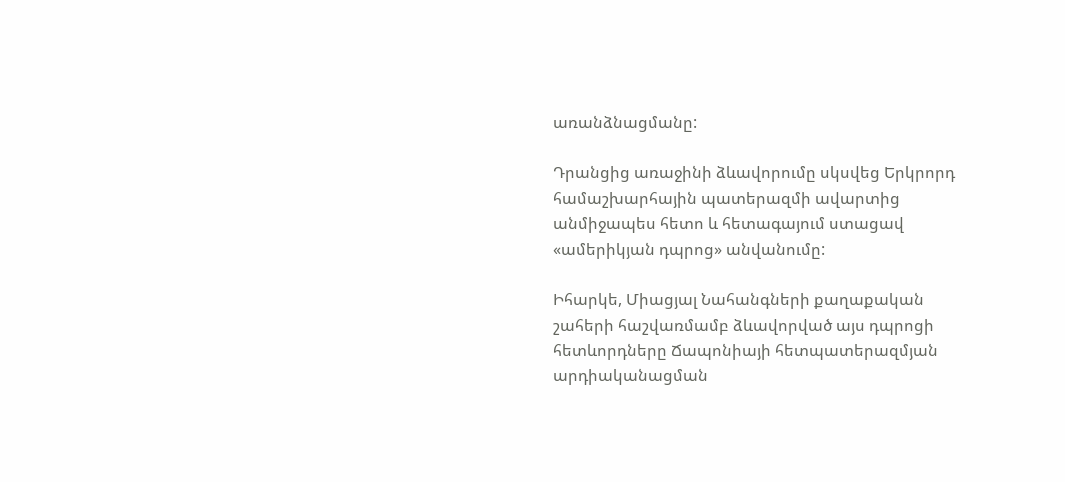առանձնացմանը:

Դրանցից առաջինի ձևավորումը սկսվեց Երկրորդ համաշխարհային պատերազմի ավարտից անմիջապես հետո և հետագայում ստացավ «ամերիկյան դպրոց» անվանումը:

Իհարկե, Միացյալ Նահանգների քաղաքական շահերի հաշվառմամբ ձևավորված այս դպրոցի հետևորդները Ճապոնիայի հետպատերազմյան արդիականացման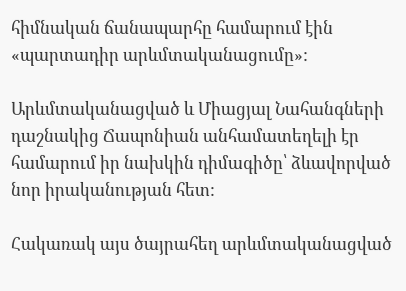հիմնական ճանապարհը համարում էին «պարտադիր արևմտականացումը»:

Արևմտականացված և Միացյալ Նահանգների դաշնակից Ճապոնիան անհամատեղելի էր համարում իր նախկին դիմագիծը՝ ձևավորված նոր իրականության հետ:

Հակառակ այս ծայրահեղ արևմտականացված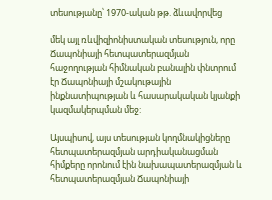տեսությանը՝ 1970-ական թթ. ձևավորվեց

մեկ այլ ռևվիզիոնիստական տեսություն, որը Ճապոնիայի հետպատերազմյան հաջողության հիմնական բանալին փնտրում էր Ճապոնիայի մշակութային ինքնատիպության և հասարակական կյանքի կազմակերպման մեջ:

Այսպիսով, այս տեսության կողմնակիցները հետպատերազմյան արդիականացման հիմքերը որոնում էին նախապատերազմյան և հետպատերազմյան Ճապոնիայի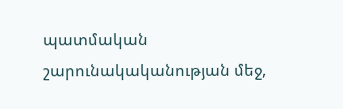պատմական շարունակականության մեջ,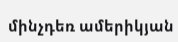մինչդեռ ամերիկյան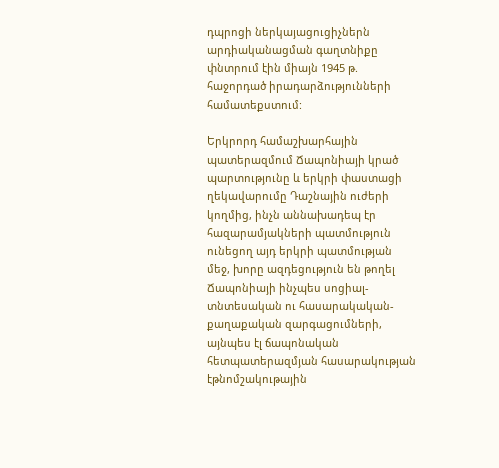դպրոցի ներկայացուցիչներն արդիականացման գաղտնիքը փնտրում էին միայն 1945 թ. հաջորդած իրադարձությունների համատեքստում:

Երկրորդ համաշխարհային պատերազմում Ճապոնիայի կրած պարտությունը և երկրի փաստացի ղեկավարումը Դաշնային ուժերի կողմից, ինչն աննախադեպ էր հազարամյակների պատմություն ունեցող այդ երկրի պատմության մեջ, խորը ազդեցություն են թողել Ճապոնիայի ինչպես սոցիալ-տնտեսական ու հասարակական-քաղաքական զարգացումների, այնպես էլ ճապոնական հետպատերազմյան հասարակության էթնոմշակութային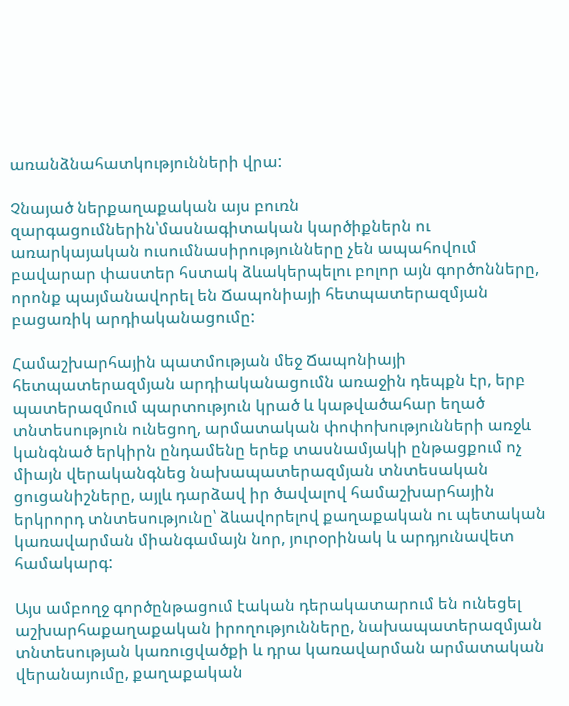առանձնահատկությունների վրա:

Չնայած ներքաղաքական այս բուռն զարգացումներին՝մասնագիտական կարծիքներն ու առարկայական ուսումնասիրությունները չեն ապահովում բավարար փաստեր հստակ ձևակերպելու բոլոր այն գործոնները, որոնք պայմանավորել են Ճապոնիայի հետպատերազմյան բացառիկ արդիականացումը:

Համաշխարհային պատմության մեջ Ճապոնիայի հետպատերազմյան արդիականացումն առաջին դեպքն էր, երբ պատերազմում պարտություն կրած և կաթվածահար եղած տնտեսություն ունեցող, արմատական փոփոխությունների առջև կանգնած երկիրն ընդամենը երեք տասնամյակի ընթացքում ոչ միայն վերականգնեց նախապատերազմյան տնտեսական ցուցանիշները, այլև դարձավ իր ծավալով համաշխարհային երկրորդ տնտեսությունը՝ ձևավորելով քաղաքական ու պետական կառավարման միանգամայն նոր, յուրօրինակ և արդյունավետ համակարգ:

Այս ամբողջ գործընթացում էական դերակատարում են ունեցել աշխարհաքաղաքական իրողությունները, նախապատերազմյան տնտեսության կառուցվածքի և դրա կառավարման արմատական վերանայումը, քաղաքական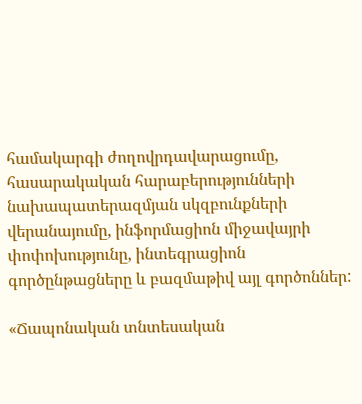համակարգի ժողովրդավարացումը, հասարակական հարաբերությունների նախապատերազմյան սկզբունքների վերանայումը, ինֆորմացիոն միջավայրի փոփոխությունը, ինտեգրացիոն գործընթացները և բազմաթիվ այլ գործոններ:

«Ճապոնական տնտեսական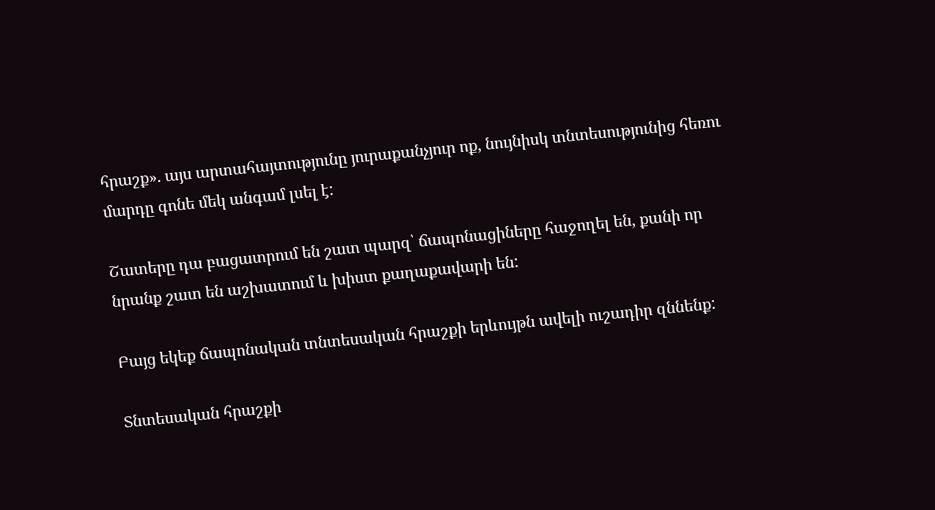հրաշք». այս արտահայտությունը յուրաքանչյուր ոք, նույնիսկ տնտեսությունից հեռու մարդը գոնե մեկ անգամ լսել է:

Շատերը դա բացատրում են շատ պարզ՝ ճապոնացիները հաջողել են, քանի որ նրանք շատ են աշխատում և խիստ քաղաքավարի են:

Բայց եկեք ճապոնական տնտեսական հրաշքի երևույթն ավելի ուշադիր զննենք:

Տնտեսական հրաշքի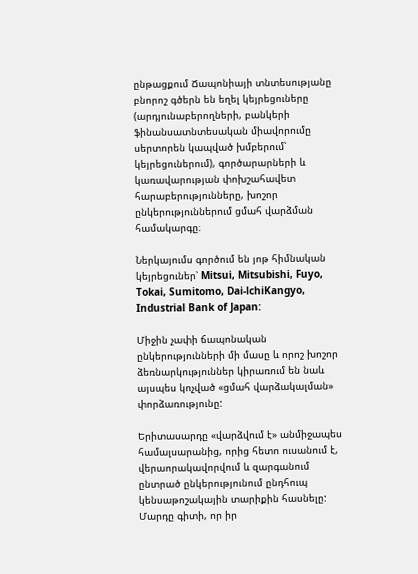ընթացքում Ճապոնիայի տնտեսությանը բնորոշ գծերն են եղել կեյրեցուները (արդյունաբերողների, բանկերի ֆինանսատնտեսական միավորումը սերտորեն կապված խմբերում՝ կեյրեցուներում), գործարարների և կառավարության փոխշահավետ հարաբերությունները, խոշոր ընկերություններում ցմահ վարձման համակարգը։

Ներկայումս գործում են յոթ հիմնական կեյրեցուներ՝ Mitsui, Mitsubishi, Fuyo, Tokai, Sumitomo, Dai-lchiKangyo, Industrial Bank of Japan:

Միջին չափի ճապոնական ընկերությունների մի մասը և որոշ խոշոր ձեռնարկություններ կիրառում են նաև այսպես կոչված «ցմահ վարձակալման» փորձառությունը:

Երիտասարդը «վարձվում է» անմիջապես համալսարանից, որից հետո ուսանում է, վերաորակավորվում և զարգանում ընտրած ընկերությունում ընդհուպ կենսաթոշակային տարիքին հասնելը: Մարդը գիտի, որ իր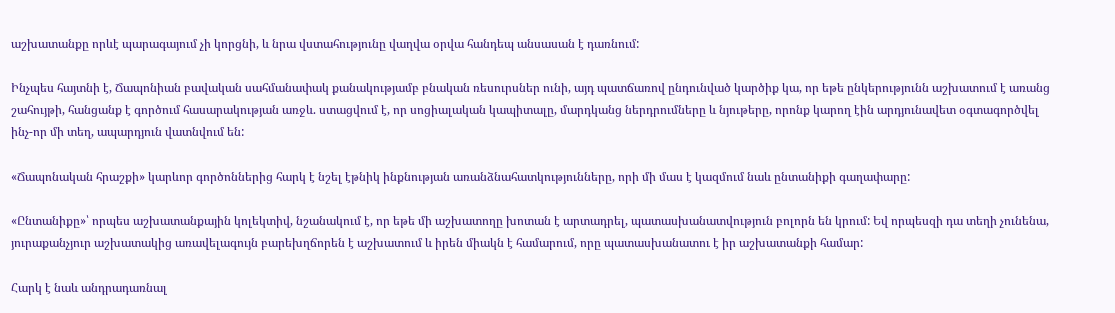աշխատանքը որևէ պարագայում չի կորցնի, և նրա վստահությունը վաղվա օրվա հանդեպ անսասան է դառնում:

Ինչպես հայտնի է, Ճապոնիան բավական սահմանափակ քանակությամբ բնական ռեսուրսներ ունի, այդ պատճառով ընդունված կարծիք կա, որ եթե ընկերությունն աշխատում է առանց շահույթի, հանցանք է գործում հասարակության առջև. ստացվում է, որ սոցիալական կապիտալը, մարդկանց ներդրումները և նյութերը, որոնք կարող էին արդյունավետ օգտագործվել ինչ-որ մի տեղ, ապարդյուն վատնվում են:

«Ճապոնական հրաշքի» կարևոր գործոններից հարկ է նշել էթնիկ ինքնության առանձնահատկությունները, որի մի մաս է կազմում նաև ընտանիքի գաղափարը:

«Ընտանիքը»՝ որպես աշխատանքային կոլեկտիվ, նշանակում է, որ եթե մի աշխատողը խոտան է արտադրել, պատասխանատվություն բոլորն են կրում: Եվ որպեսզի դա տեղի չունենա, յուրաքանչյուր աշխատակից առավելագույն բարեխղճորեն է աշխատում և իրեն միակն է համարում, որը պատասխանատու է իր աշխատանքի համար:

Հարկ է նաև անդրադառնալ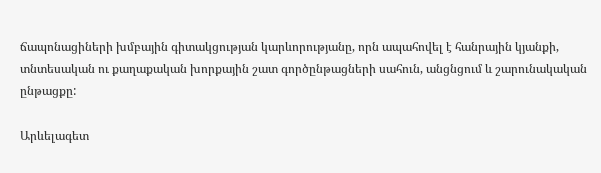ճապոնացիների խմբային գիտակցության կարևորությանը, որն ապահովել է հանրային կյանքի, տնտեսական ու քաղաքական խորքային շատ գործընթացների սահուն, անցնցում և շարունակական ընթացքը:

Արևելագետ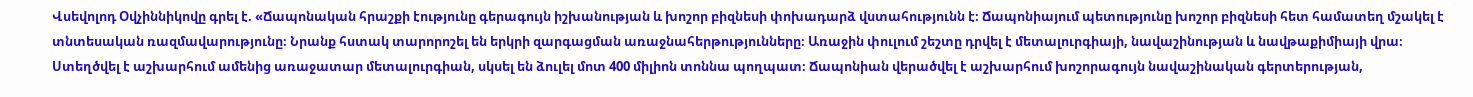Վսեվոլոդ Օվչիննիկովը գրել է. «Ճապոնական հրաշքի էությունը գերագույն իշխանության և խոշոր բիզնեսի փոխադարձ վստահությունն է։ Ճապոնիայում պետությունը խոշոր բիզնեսի հետ համատեղ մշակել է տնտեսական ռազմավարությունը։ Նրանք հստակ տարորոշել են երկրի զարգացման առաջնահերթությունները։ Առաջին փուլում շեշտը դրվել է մետալուրգիայի, նավաշինության և նավթաքիմիայի վրա։ Ստեղծվել է աշխարհում ամենից առաջատար մետալուրգիան, սկսել են ձուլել մոտ 400 միլիոն տոննա պողպատ։ Ճապոնիան վերածվել է աշխարհում խոշորագույն նավաշինական գերտերության,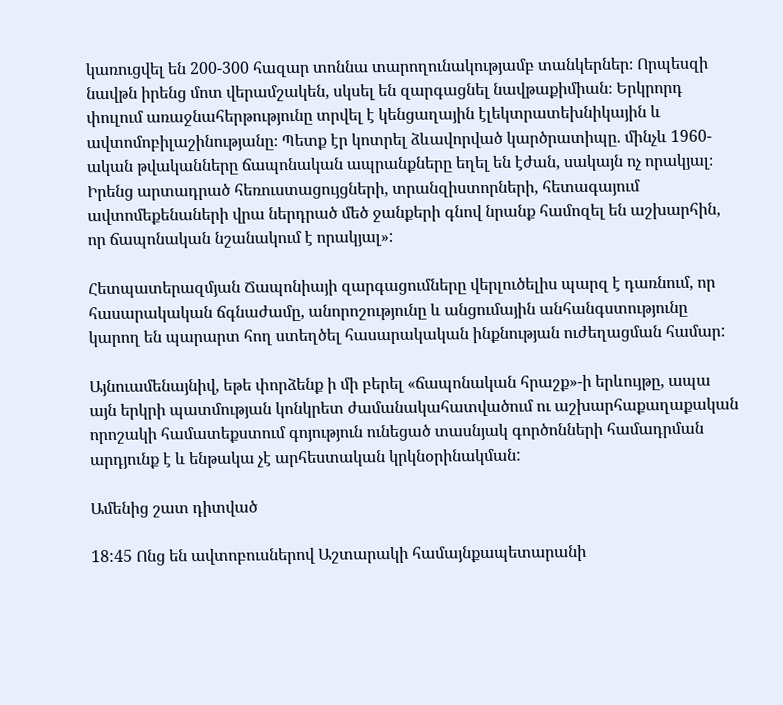կառուցվել են 200-300 հազար տոննա տարողունակությամբ տանկերներ։ Որպեսզի նավթն իրենց մոտ վերամշակեն, սկսել են զարգացնել նավթաքիմիան։ Երկրորդ փուլում առաջնահերթությունը տրվել է կենցաղային էլեկտրատեխնիկային և ավտոմոբիլաշինությանը։ Պետք էր կոտրել ձևավորված կարծրատիպը. մինչև 1960-ական թվականները ճապոնական ապրանքները եղել են էժան, սակայն ոչ որակյալ։ Իրենց արտադրած հեռուստացույցների, տրանզիստորների, հետագայում ավտոմեքենաների վրա ներդրած մեծ ջանքերի գնով նրանք համոզել են աշխարհին, որ ճապոնական նշանակում է որակյալ»:

Հետպատերազմյան Ճապոնիայի զարգացումները վերլուծելիս պարզ է դառնում, որ հասարակական ճգնաժամը, անորոշությունը և անցումային անհանգստությունը կարող են պարարտ հող ստեղծել հասարակական ինքնության ուժեղացման համար:

Այնուամենայնիվ, եթե փորձենք ի մի բերել «ճապոնական հրաշք»-ի երևույթը, ապա այն երկրի պատմության կոնկրետ ժամանակահատվածում ու աշխարհաքաղաքական որոշակի համատեքստում գոյություն ունեցած տասնյակ գործոնների համադրման արդյունք է և ենթակա չէ արհեստական կրկնօրինակման:

Ամենից շատ դիտված

18:45 Ոնց են ավտոբուսներով Աշտարակի համայնքապետարանի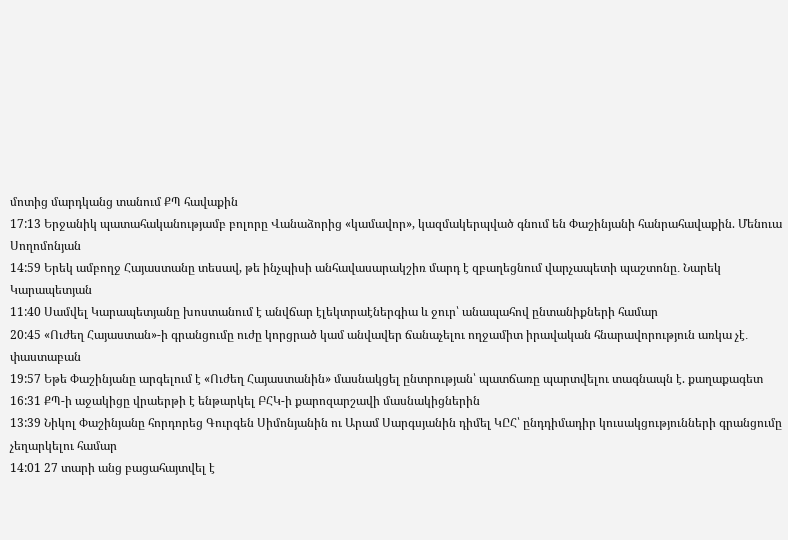մոտից մարդկանց տանում ՔՊ հավաքին
17:13 Երջանիկ պատահականությամբ բոլորը Վանաձորից «կամավոր», կազմակերպված գնում են Փաշինյանի հանրահավաքին. Մենուա Սողոմոնյան
14:59 Երեկ ամբողջ Հայաստանը տեսավ, թե ինչպիսի անհավասարակշիռ մարդ է զբաղեցնում վարչապետի պաշտոնը․ Նարեկ Կարապետյան
11:40 Սամվել Կարապետյանը խոստանում է անվճար էլեկտրաէներգիա և ջուր՝ անապահով ընտանիքների համար
20:45 «Ուժեղ Հայաստան»-ի գրանցումը ուժը կորցրած կամ անվավեր ճանաչելու ողջամիտ իրավական հնարավորություն առկա չէ․ փաստաբան
19:57 Եթե Փաշինյանը արգելում է «Ուժեղ Հայաստանին» մասնակցել ընտրության՝ պատճառը պարտվելու տագնապն է. քաղաքագետ
16:31 ՔՊ-ի աջակիցը վրաերթի է ենթարկել ԲՀԿ-ի քարոզարշավի մասնակիցներին
13:39 Նիկոլ Փաշինյանը հորդորեց Գուրգեն Սիմոնյանին ու Արամ Սարգսյանին դիմել ԿԸՀ՝ ընդդիմադիր կուսակցությունների գրանցումը չեղարկելու համար
14:01 27 տարի անց բացահայտվել է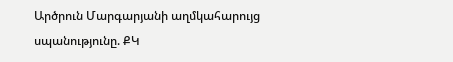Արծրուն Մարգարյանի աղմկահարույց սպանությունը. ՔԿ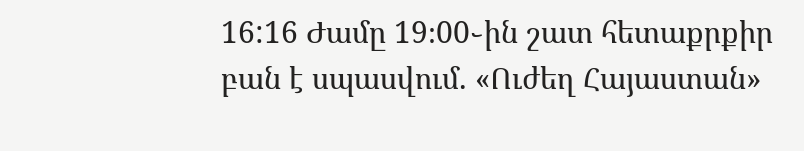16:16 Ժամը 19։00֊ին շատ հետաքրքիր բան է սպասվում. «Ուժեղ Հայաստան»